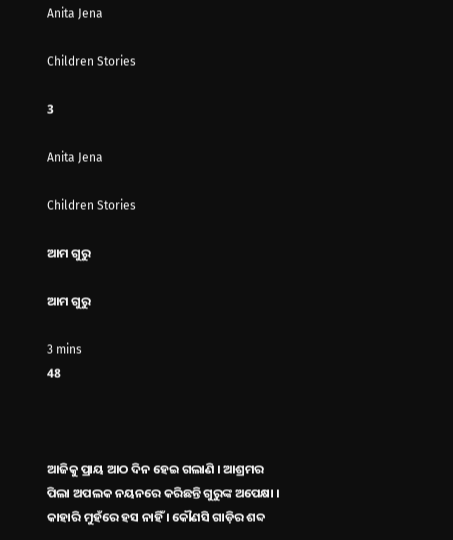Anita Jena

Children Stories

3

Anita Jena

Children Stories

ଆମ ଗୁରୁ

ଆମ ଗୁରୁ

3 mins
48



ଆଜିକୁ ପ୍ରାୟ ଆଠ ଦିନ ହେଇ ଗଲାଣି । ଆଶ୍ରମର ପିଲା ଅପଲକ ନୟନରେ କରିଛନ୍ତି ଗୁରୁଙ୍କ ଅପେକ୍ଷା । କାହାରି ମୁହଁରେ ହସ ନାହିଁ । କୌଣସି ଗାଡ଼ିର ଶବ୍ଦ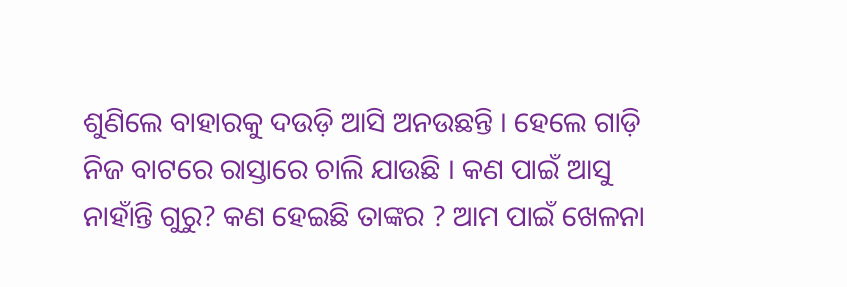ଶୁଣିଲେ ବାହାରକୁ ଦଉଡ଼ି ଆସି ଅନଉଛନ୍ତି । ହେଲେ ଗାଡ଼ି ନିଜ ବାଟରେ ରାସ୍ତାରେ ଚାଲି ଯାଉଛି । କଣ ପାଇଁ ଆସୁ ନାହାଁନ୍ତି ଗୁରୁ? କଣ ହେଇଛି ତାଙ୍କର ? ଆମ ପାଇଁ ଖେଳନା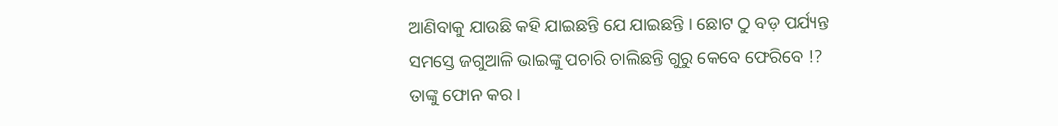ଆଣିବାକୁ ଯାଉଛି କହି ଯାଇଛନ୍ତି ଯେ ଯାଇଛନ୍ତି । ଛୋଟ ଠୁ ବଡ଼ ପର୍ଯ୍ୟନ୍ତ ସମସ୍ତେ ଜଗୁଆଳି ଭାଇଙ୍କୁ ପଚାରି ଚାଲିଛନ୍ତି ଗୁରୁ କେବେ ଫେରିବେ !? ତାଙ୍କୁ ଫୋନ କର ।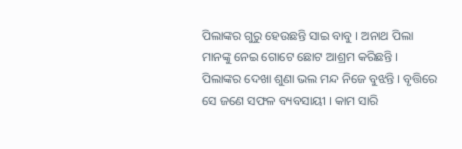ପିଲାଙ୍କର ଗୁରୁ ହେଉଛନ୍ତି ସାଇ ବାବୁ । ଅନାଥ ପିଲା ମାନଙ୍କୁ ନେଇ ଗୋଟେ ଛୋଟ ଆଶ୍ରମ କରିଛନ୍ତି । ପିଲାଙ୍କର ଦେଖା ଶୁଣା ଭଲ ମନ୍ଦ ନିଜେ ବୁଝନ୍ତି । ବୃତ୍ତିରେ ସେ ଜଣେ ସଫଳ ବ୍ୟବସାୟୀ । କାମ ସାରି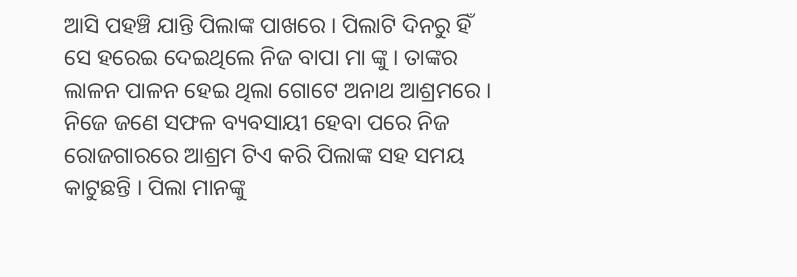ଆସି ପହଞ୍ଚି ଯାନ୍ତି ପିଲାଙ୍କ ପାଖରେ । ପିଲାଟି ଦିନରୁ ହିଁ ସେ ହରେଇ ଦେଇଥିଲେ ନିଜ ବାପା ମା ଙ୍କୁ । ତାଙ୍କର ଲାଳନ ପାଳନ ହେଇ ଥିଲା ଗୋଟେ ଅନାଥ ଆଶ୍ରମରେ । ନିଜେ ଜଣେ ସଫଳ ବ୍ୟବସାୟୀ ହେବା ପରେ ନିଜ ରୋଜଗାରରେ ଆଶ୍ରମ ଟିଏ କରି ପିଲାଙ୍କ ସହ ସମୟ କାଟୁଛନ୍ତି । ପିଲା ମାନଙ୍କୁ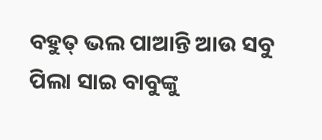ବହୁତ୍ ଭଲ ପାଆନ୍ତି ଆଉ ସବୁ ପିଲା ସାଇ ବାବୁଙ୍କୁ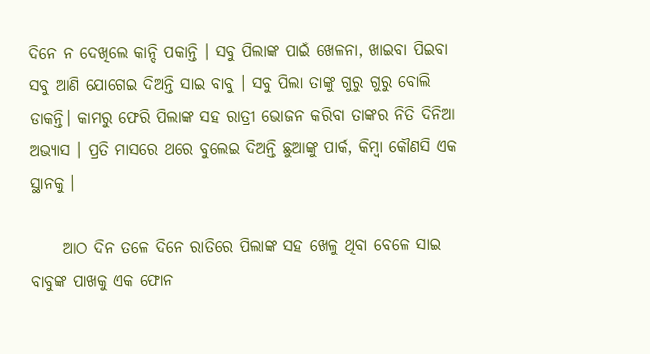ଦିନେ ନ ଦେଖିଲେ କାନ୍ଦି ପକାନ୍ତି । ସବୁ ପିଲାଙ୍କ ପାଇଁ ଖେଳନା, ଖାଇବା ପିଇବା ସବୁ ଆଣି ଯୋଗେଇ ଦିଅନ୍ତି ସାଇ ବାବୁ । ସବୁ ପିଲା ତାଙ୍କୁ ଗୁରୁ ଗୁରୁ ବୋଲି ଡାକନ୍ତି। କାମରୁ ଫେରି ପିଲାଙ୍କ ସହ ରାତ୍ରୀ ଭୋଜନ କରିବା ତାଙ୍କର ନିତି ଦିନିଆ ଅଭ୍ୟାସ । ପ୍ରତି ମାସରେ ଥରେ ବୁଲେଇ ଦିଅନ୍ତି ଛୁଆଙ୍କୁ ପାର୍କ, କିମ୍ବା କୌଣସି ଏକ ସ୍ଥାନକୁ ।

     ଆଠ ଦିନ ତଳେ ଦିନେ ରାତିରେ ପିଲାଙ୍କ ସହ ଖେଳୁ ଥିବା ବେଳେ ସାଇ ବାବୁଙ୍କ ପାଖକୁ ଏକ ଫୋନ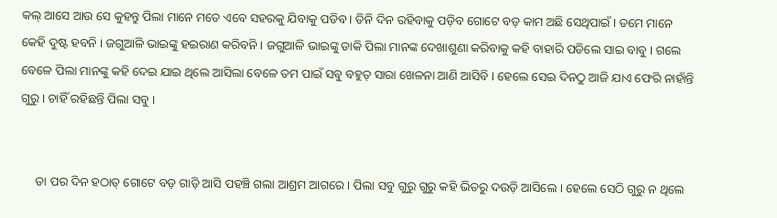କଲ୍ ଆସେ ଆଉ ସେ କୁହନ୍ତୁ ପିଲା ମାନେ ମତେ ଏବେ ସହରକୁ ଯିବାକୁ ପଡିବ । ତିନି ଦିନ ରହିବାକୁ ପଡ଼ିବ ଗୋଟେ ବଡ଼ କାମ ଅଛି ସେଥିପାଇଁ । ତମେ ମାନେ କେହି ଦୁଷ୍ଟ ହବନି । ଜଗୁଆଳି ଭାଇଙ୍କୁ ହଇରାଣ କରିବନି । ଜଗୁଆଳି ଭାଇଙ୍କୁ ଡାକି ପିଲା ମାନଙ୍କ ଦେଖାଶୁଣା କରିବାକୁ କହି ବାହାରି ପଡିଲେ ସାଇ ବାବୁ । ଗଲେ ବେଳେ ପିଲା ମାନଙ୍କୁ କହି ଦେଇ ଯାଇ ଥିଲେ ଆସିଲା ବେଳେ ତମ ପାଇଁ ସବୁ ବହୁତ୍ ସାରା ଖେଳନା ଆଣି ଆସିବି । ହେଲେ ସେଇ ଦିନଠୁ ଆଜି ଯାଏ ଫେରି ନାହାଁନ୍ତି ଗୁରୁ । ଚାହିଁ ରହିଛନ୍ତି ପିଲା ସବୁ ।


     ତା ପର ଦିନ ହଠାତ୍ ଗୋଟେ ବଡ଼ ଗାଡ଼ି ଆସି ପହଞ୍ଚି ଗଲା ଆଶ୍ରମ ଆଗରେ । ପିଲା ସବୁ ଗୁରୁ ଗୁରୁ କହି ଭିତରୁ ଦଉଡ଼ି ଆସିଲେ । ହେଲେ ସେଠି ଗୁରୁ ନ ଥିଲେ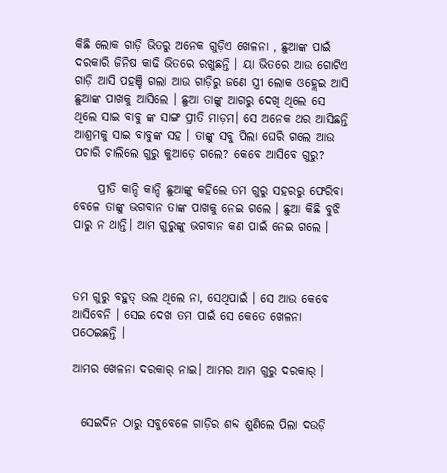କିଛି ଲୋକ ଗାଡ଼ି ଭିତରୁ ଅନେକ ଗୁଡ଼ିଏ ଖେଳନା , ଛୁଆଙ୍କ ପାଇଁ ଦରକାରି ଜିନିଷ କାଢି ଭିତରେ ରଖୁଛନ୍ତି । ୟା ଭିତରେ ଆଉ ଗୋଟିଏ ଗାଡ଼ି ଆସି ପହଞ୍ଚି ଗଲା ଆଉ ଗାଡ଼ିରୁ ଜଣେ ସ୍ତ୍ରୀ ଲୋକ ଓହ୍ଲେଇ ଆସି ଛୁଆଙ୍କ ପାଖକୁ ଆସିଲେ । ଛୁଆ ତାଙ୍କୁ ଆଗରୁ ଦେଖି ଥିଲେ ସେ ଥିଲେ ସାଇ ବାବୁ ଙ୍କ ସାଙ୍ଗ ପ୍ରୀତି ମାଡ଼ମ। ସେ ଅନେକ ଥର ଆସିଛନ୍ତି ଆଶ୍ରମକୁ ସାଇ ବାବୁଙ୍କ ସହ । ତାଙ୍କୁ ସବୁ ପିଲା ଘେରି ଗଲେ ଆଉ ପଚାରି ଚାଲିଲେ ଗୁରୁ କୁଆଡ଼େ ଗଲେ? କେବେ ଆସିବେ ଗୁରୁ?

     ପ୍ରୀତି କାନ୍ଦି କାନ୍ଦି ଛୁଆଙ୍କୁ କହିଲେ ତମ ଗୁରୁ ସହରରୁ ଫେରିବା ବେଳେ ତାଙ୍କୁ ଭଗବାନ ତାଙ୍କ ପାଖକୁ ନେଇ ଗଲେ । ଛୁଆ କିଛି ବୁଝି ପାରୁ ନ ଥାନ୍ତି। ଆମ ଗୁରୁଙ୍କୁ ଭଗବାନ କଣ ପାଇଁ ନେଇ ଗଲେ ।



ତମ ଗୁରୁ ବହୁତ୍ ଭଲ ଥିଲେ ନା, ସେଥିପାଇଁ । ସେ ଆଉ କେବେ ଆସିବେନି । ସେଇ ଦେଖ ତମ ପାଇଁ ସେ କେତେ ଖେଳନା ପଠେଇଛନ୍ତି ।

ଆମର ଖେଳନା ଦରକାର୍ ନାଇ। ଆମର ଆମ ଗୁରୁ ଦରକାର୍ ।


  ସେଇଦିନ ଠାରୁ ସବୁବେଳେ ଗାଡ଼ିର ଶବ୍ଦ ଶୁଣିଲେ ପିଲା ଦଉଡ଼ି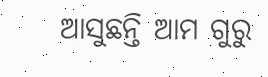ଆସୁଛନ୍ତି ଆମ ଗୁରୁ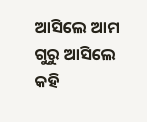ଆସିଲେ ଆମ ଗୁରୁ ଆସିଲେ କହି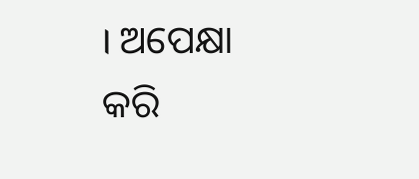। ଅପେକ୍ଷା କରି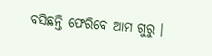ବସିଛନ୍ତି ଫେରିବେ ଆମ ଗୁରୁ ।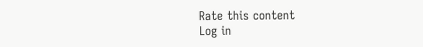Rate this content
Log in